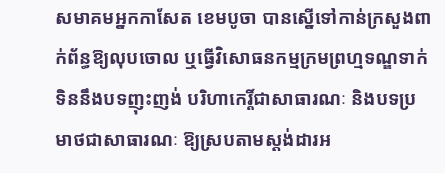សមាគមអ្នកកាសែត ខេមបូចា បានស្នើទៅកាន់ក្រសួងពាក់ព័ន្ធឱ្យលុបចោល ឬធ្វើវិសោធនកម្មក្រមព្រហ្មទណ្ឌទាក់ទិននឹងបទញុះញង់ បរិហាកេរ្តិ៍ជាសាធារណៈ និងបទប្រមាថជាសាធារណៈ ឱ្យស្របតាមស្តង់ដារអ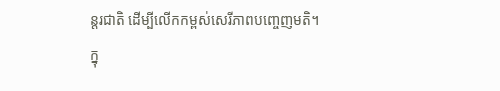ន្តរជាតិ ដើម្បីលើកកម្ពស់សេរីភាពបញ្ចេញមតិ។
ក្នុ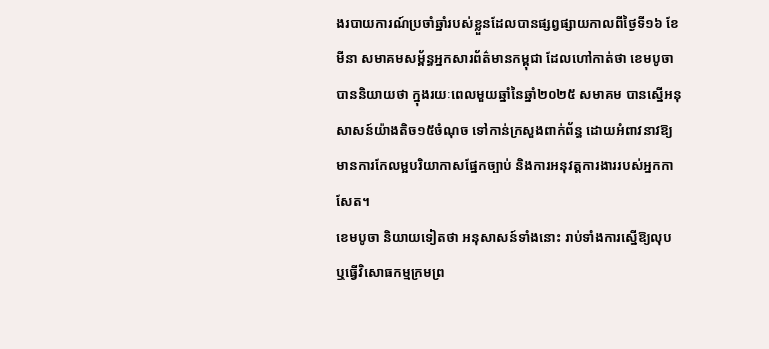ងរបាយការណ៍ប្រចាំឆ្នាំរបស់ខ្លួនដែលបានផ្សព្វផ្សាយកាលពីថ្ងៃទី១៦ ខែមីនា សមាគមសម្ព័ន្ធអ្នកសារព័ត៌មានកម្ពុជា ដែលហៅកាត់ថា ខេមបូចា បាននិយាយថា ក្នុងរយៈពេលមួយឆ្នាំនៃឆ្នាំ២០២៥ សមាគម បានស្នើអនុសាសន៍យ៉ាងតិច១៥ចំណុច ទៅកាន់ក្រសួងពាក់ព័ន្ធ ដោយអំពាវនាវឱ្យមានការកែលម្អបរិយាកាសផ្នែកច្បាប់ និងការអនុវត្តការងាររបស់អ្នកកាសែត។
ខេមបូចា និយាយទៀតថា អនុសាសន៍ទាំងនោះ រាប់ទាំងការស្នើឱ្យលុប ឬធ្វើវិសោធកម្មក្រមព្រ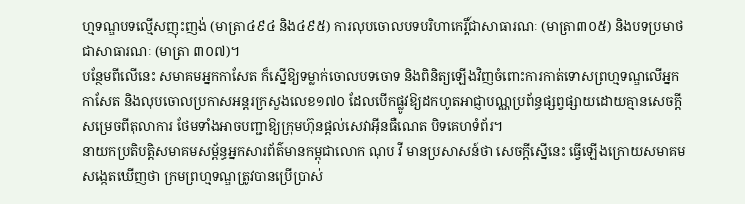ហ្មទណ្ឌបទល្មើសញុះញង់ (មាត្រា៤៩៤ និង៤៩៥) ការលុបចោលបទបរិហាកេរ្តិ៍ជាសាធារណៈ (មាត្រា៣០៥) និងបទប្រមាថជាសាធារណៈ (មាត្រា ៣០៧)។
បន្ថែមពីលើនេះ សមាគមអ្នកកាសែត ក៏ស្នើឱ្យទម្លាក់ចោលបទចោទ និងពិនិត្យឡើងវិញចំពោះការកាត់ទោសព្រហ្មទណ្ឌលើអ្នកកាសែត និងលុបចោលប្រកាសអន្តរក្រសួងលេខ១៧០ ដែលបើកផ្លូវឱ្យដកហូតអាជ្ញាបណ្ណប្រព័ន្ធផ្សព្វផ្សាយដោយគ្មានសេចក្ដីសម្រេចពីតុលាការ ថែមទាំងអាចបញ្ជាឱ្យក្រុមហ៊ុនផ្ដល់សេវាអ៊ីនធឺណេត បិទគេហទំព័រ។
នាយកប្រតិបត្តិសមាគមសម្ព័ន្ធអ្នកសារព័ត៌មានកម្ពុជាលោក ណុប វី មានប្រសាសន៍ថា សេចក្ដីស្នើនេះ ធ្វើឡើងក្រោយសមាគមសង្កេតឃើញថា ក្រមព្រហ្មទណ្ឌត្រូវបានប្រើប្រាស់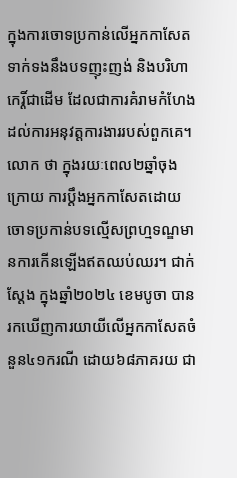ក្នុងការចោទប្រកាន់លើអ្នកកាសែតទាក់ទងនឹងបទញុះញង់ និងបរិហាកេរ្តិ៍ជាដើម ដែលជាការគំរាមកំហែងដល់ការអនុវត្តការងាររបស់ពួកគេ។
លោក ថា ក្នុងរយៈពេល២ឆ្នាំចុងក្រោយ ការប្ដឹងអ្នកកាសែតដោយចោទប្រកាន់បទល្មើសព្រហ្មទណ្ឌមានការកើនឡើងឥតឈប់ឈរ។ ជាក់ស្ដែង ក្នុងឆ្នាំ២០២៤ ខេមបូចា បានរកឃើញការយាយីលើអ្នកកាសែតចំនួន៤១ករណី ដោយ៦៨ភាគរយ ជា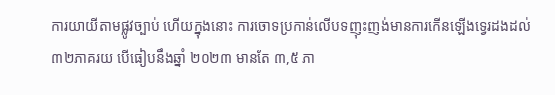ការយាយីតាមផ្លូវច្បាប់ ហើយក្នុងនោះ ការចោទប្រកាន់លើបទញុះញង់មានការកើនឡើងទ្វេរដងដល់ ៣២ភាគរយ បើធៀបនឹងឆ្នាំ ២០២៣ មានតែ ៣,៥ ភា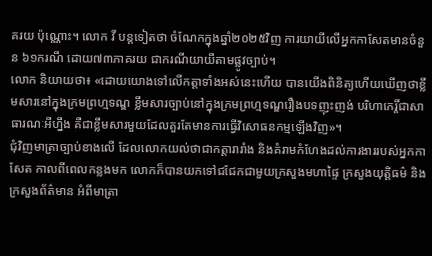គរយ ប៉ុណ្ណោះ។ លោក វី បន្តទៀតថា ចំណែកក្នុងឆ្នាំ២០២៥វិញ ការយាយីលើអ្នកកាសែតមានចំនួន ៦១ករណី ដោយ៧៣ភាគរយ ជាករណីយាយីតាមផ្លូវច្បាប់។
លោក និយាយថា៖ «ដោយយោងទៅលើកត្តាទាំងអស់នេះហើយ បានយើងពិនិត្យហើយឃើញថាខ្លឹមសារនៅក្នុងក្រមព្រហ្មទណ្ឌ ខ្លឹមសារច្បាប់នៅក្នុងក្រមព្រហ្មទណ្ឌរឿងបទញុះញង់ បរិហាកេរ្តិ៍ជាសាធារណៈអីហ្នឹង គឺជាខ្លឹមសារមួយដែលគួរតែមានការធ្វើវិសោធនកម្មឡើងវិញ»។
ជុំវិញមាត្រាច្បាប់ខាងលើ ដែលលោកយល់ថាជាកត្តារារាំង និងគំរាមកំហែងដល់ការងាររបស់អ្នកកាសែត កាលពីពេលកន្លងមក លោកក៏បានយកទៅជជែកជាមួយក្រសួងមហាផ្ទៃ ក្រសួងយុត្តិធម៌ និងក្រសួងព័ត៌មាន អំពីមាត្រា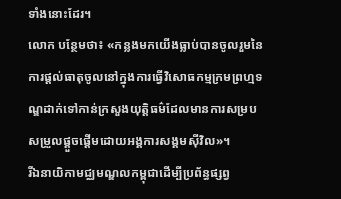ទាំងនោះដែរ។
លោក បន្ថែមថា៖ «កន្លងមកយើងធ្លាប់បានចូលរួមនៃការផ្ដល់ធាតុចូលនៅក្នុងការធ្វើវិសោធកម្មក្រមព្រហ្មទណ្ឌដាក់ទៅកាន់ក្រសួងយុត្តិធម៌ដែលមានការសម្របសម្រួលផ្គួចផ្ដើមដោយអង្គការសង្គមស៊ីវិល»។
រីឯនាយិកាមជ្ឈមណ្ឌលកម្ពុជាដើម្បីប្រព័ន្ធផ្សព្វ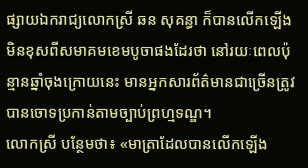ផ្សាយឯករាជ្យលោកស្រី ឆន សុគន្ធា ក៏បានលើកឡើងមិនខុសពីសមាគមខេមបូចាផងដែរថា នៅរយៈពេលប៉ុន្មានឆ្នាំចុងក្រោយនេះ មានអ្នកសារព័ត៌មានជាច្រើនត្រូវបានចោទប្រកាន់តាមច្បាប់ព្រហ្មទណ្ឌ។
លោកស្រី បន្ថែមថា៖ «មាត្រាដែលបានលើកឡើង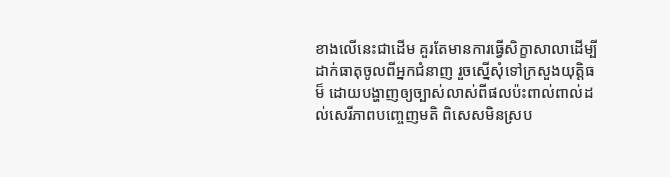ខាងលើនេះជាដើម គួរតែមានការធ្វើសិក្ខាសាលាដើម្បីដាក់ធាតុចូលពីអ្នកជំនាញ រួចស្នើសុំទៅក្រសួងយុត្តិធម៏ ដោយបង្ហាញឲ្យច្បាស់លាស់ពីផលប៉ះពាល់ពាល់ដល់សេរីភាពបញ្ចេញមតិ ពិសេសមិនស្រប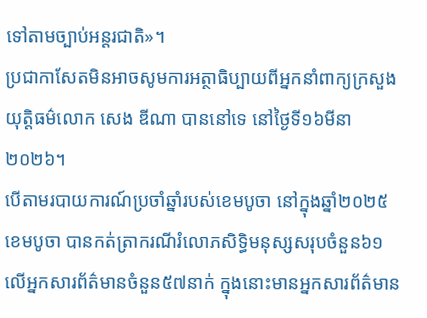ទៅតាមច្បាប់អន្តរជាតិ»។
ប្រជាកាសែតមិនអាចសូមការអត្ថាធិប្បាយពីអ្នកនាំពាក្យក្រសួងយុត្តិធម៌លោក សេង ឌីណា បាននៅទេ នៅថ្ងៃទី១៦មីនា២០២៦។
បើតាមរបាយការណ៍ប្រចាំឆ្នាំរបស់ខេមបូចា នៅក្នុងឆ្នាំ២០២៥ ខេមបូចា បានកត់ត្រាករណីរំលោភសិទ្ធិមនុស្សសរុបចំនួន៦១ លើអ្នកសារព័ត៌មានចំនួន៥៧នាក់ ក្នុងនោះមានអ្នកសារព័ត៌មាន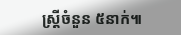ស្រ្តីចំនួន ៥នាក់៕